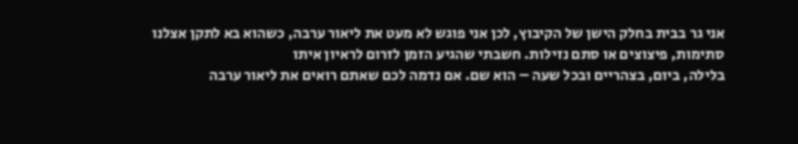אני גר בבית בחלק הישן של הקיבוץ, לכן אני פוגש לא מעט את ליאור ערבה, כשהוא בא לתקן אצלנו סתימות, פיצוצים או סתם נזילות. חשבתי שהגיע הזמן לזרום לראיון איתו
בלילה, ביום, בצהריים ובכל שעה – הוא שם. אם נדמה לכם שאתם רואים את ליאור ערבה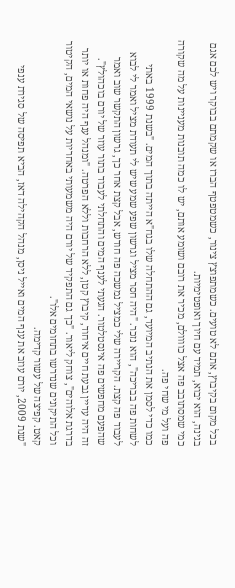בכל מקום בקיבוץ, אתם לא טועים. כשמתפוצץ צינור, כשמטפטף הברז או שקמתם בבוקר ויש לכם אגם בגינה, הוא יבוא, תמיד עם חיוך ואופטימיות.
כמי שמסתובב פה אצל כוווולם, מכיר את רובם ושומע אותם, יש לו כמה תובנות מעניינות על מה שקורה פה ועל מי שחי פה.
כמו כדי לסמן את הנתיב המיועד, גם ההתחלה שלו בגח"א הייתה בתוך המים. "בשנת 1999 באתי לשחות פה בבריכה", הוא נזכר. "היה חסר מציל וגרשון שפע שמע שיש לי תעודת מציל ואמר לי לבוא לעבוד פה קצת. הקריירה שלי כמציל נמשכה פה חודש, אבל קצת אחר כך, גרשון התקשר שוב ואמר שהפעם מחפשים פה אינסטלטור. הגעתי לענף המים והתחלתי לעבוד בתור עוזר של יורם בוכהולץ".
זה היה עדיין גבעת חיים איחוד, קיבוץ קטן, ללא הרחבות וללא הפרטה. "ומנהל ענף היה פחות או יותר בדרגת אלוהים", צוחק ליאור. "כך גם התפקיד של יורם היה משמעותי באחריות על נושאי המים, הקיטור וכל התיקונים שנדרשו בתחומים אלו".
קאט. קפיצה של עשור קדימה.
"שנת 2009, יורם עוזב את ענף המים ואייל ניסן, מנהל הקהילה דאז, הביא תפיסה של סגירת ענפי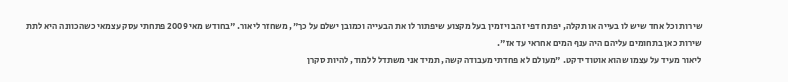שירות וכל אחד שיש לו בעייה או תקלה, יפתח דפי זהב ויזמין בעל מקצוע שיפתור לו את הבעייה וכמובן ישלם על כך", משחזר ליאור. "בחודש מאי 2009 פתחתי עסק עצמאי כשהכוונה היא לתת שירות כאן בתחומים עליהם היה ענף המים אחראי עד אז".
ליאור מעיד על עצמו שהוא אוטודידקט. "מעולם לא פחדתי מעבודה קשה, תמיד אני משתדל ללמוד, להיות סקרן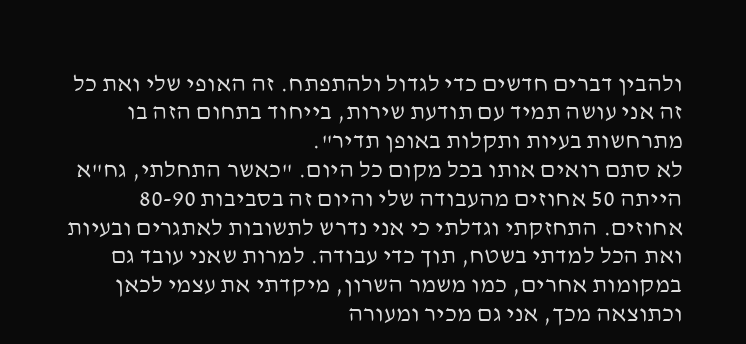ולהבין דברים חדשים כדי לגדול ולהתפתח. זה האופי שלי ואת כל זה אני עושה תמיד עם תודעת שירות, בייחוד בתחום הזה בו מתרחשות בעיות ותקלות באופן תדיר".
לא סתם רואים אותו בכל מקום כל היום. "כאשר התחלתי, גח"א הייתה 50 אחוזים מהעבודה שלי והיום זה בסביבות 80-90 אחוזים. התחזקתי וגדלתי כי אני נדרש לתשובות לאתגרים ובעיות ואת הכל למדתי בשטח, תוך כדי עבודה. למרות שאני עובד גם במקומות אחרים, כמו משמר השרון, מיקדתי את עצמי לכאן וכתוצאה מכך, אני גם מכיר ומעורה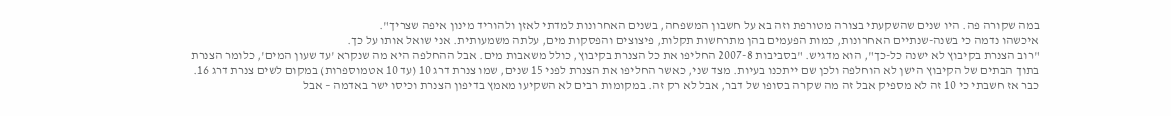במה שקורה פה. היו שנים שהשקעתי בצורה מטורפת וזה בא על חשבון המשפחה, בשנים האחרונות למדתי לאזן ולהוריד מינון איפה שצריך".
איכשהו נדמה כי בשנה-שנתיים האחרונות, כמות הפעמים בהן מתרחשות תקלות, פיצוצים והפסקות מים, עלתה משמעותית. אני שואל אותו על כך.
"רוב הצנרת בקיבוץ לא ישנה כל-כך", הוא מדגיש. "בסביבות 2007-8 החליפו את כל הצנרת בקיבוץ, כולל משאבות מים. אבל ההחלפה היא מה שנקרא 'עד שעון המים', כלומר הצנרת בתוך הבתים של הקיבוץ הישן לא הוחלפה ולכן שם ייתכנו בעיות. מצד שני, כאשר החליפו את הצנרת לפני 15 שנים, שמו צנרת דרג 10 (עד 10 אטמוספרות) במקום לשים צנרת דרג 16. כבר אז חשבתי כי 10 זה לא מספיק אבל זה מה שקרה בסופו של דבר, אבל לא רק זה. במקומות רבים לא השקיעו מאמץ בדיפון הצנרת וכיסו ישר באדמה – אבל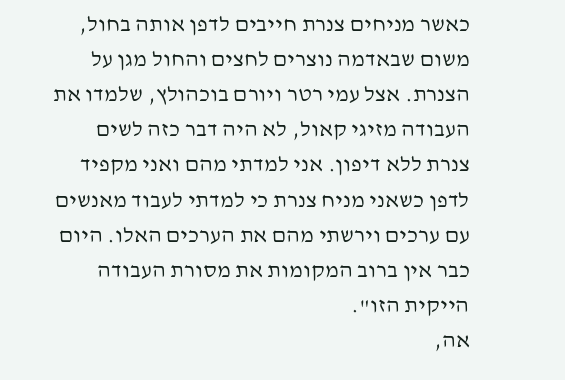כאשר מניחים צנרת חייבים לדפן אותה בחול, משום שבאדמה נוצרים לחצים והחול מגן על הצנרת. אצל עמי רטר ויורם בוכהולץ, שלמדו את העבודה מזיגי קאול, לא היה דבר כזה לשים צנרת ללא דיפון. אני למדתי מהם ואני מקפיד לדפן כשאני מניח צנרת כי למדתי לעבוד מאנשים עם ערכים וירשתי מהם את הערכים האלו. היום כבר אין ברוב המקומות את מסורת העבודה הייקית הזו".
אה,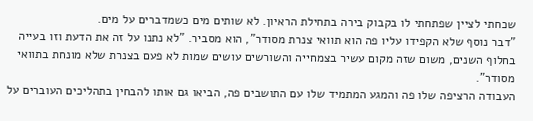שכחתי לציין שפתחתי לו בקבוק בירה בתחילת הראיון. לא שותים מים כשמדברים על מים.
"דבר נוסף שלא הקפידו עליו פה הוא תוואי צנרת מסודר", הוא מסביר. "לא נתנו על זה את הדעת וזו בעייה בחלוף השנים, משום שזה מקום עשיר בצמחייה והשורשים עושים שמות לא פעם בצנרת שלא מונחת בתוואי מסודר".
העבודה הרציפה שלו פה והמגע המתמיד שלו עם התושבים פה, הביאו גם אותו להבחין בתהליכים העוברים על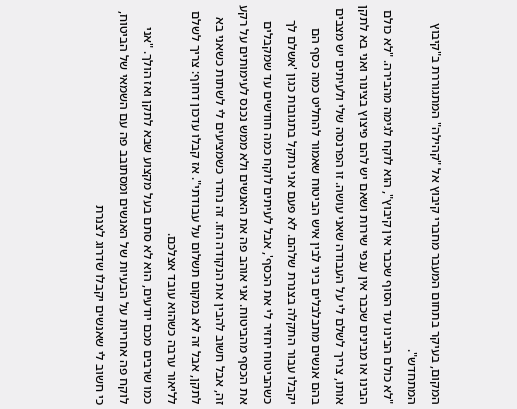המקום, בעיקר בתחום המעבר מחברי קיבוץ אל "קהילה" המתגוררת ב"קיבוץ המתחדש".
"לא כולם הבינו עד הסוף שכבר אין קיבוץ", הוא לוקח לגימה מהבירה. "לא כולם הבינו או מבינים שכבר אין ענפי שירות ושאם יש להם פיצוץ בצינור ואני בא לתקן אותו, צריך לשלם לי על העבודה שאני עושה. זו הפרנסה שלי ולעיתים יש מצבים בהם אנשים מתבלבלים ביני לבין איש הביטוח שאמור להחליט כמה כסף הם יקבלו עבור התקלה בצנרת שלהם. לא פעם אני נתקל בתגובות כגון 'אשלם לך כשהביטוח יחזיר לי את הכסף', אבל לעיתים לוקח כמה חודשים עד שמקבלים את הכסף מהביטוח. אני אוהב פה את האנשים ולא ממש נכנס לעימותים על רקע זה, אבל חשוב להבין את הנקודה הזו. זה נהדר כשמציעים לי לשתות כשאני בא לתקן, אבל זה לא במקום תשלום על עבודתי". אז קבלו עדכון דחוף: צריך לשלם לליאור ערבה כשהוא עובד אצלכם.
כמו שרבים מכם יודעים, הוא לא סתם בעל מקצוע שבא לתקן ואז הולך. "אני לוקח פה אחריות על הבעיות של האנשים ומסתובב פה עם השמאי של הביטוח, כי חשוב לי שאנשים יקבלו שדרוג לצנרת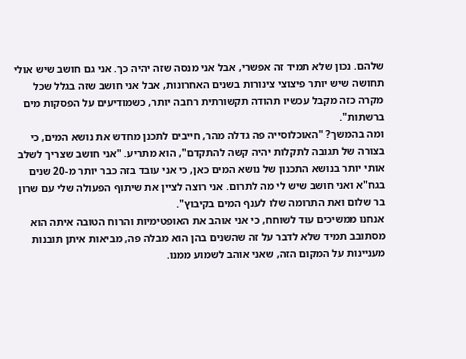שלהם. נכון שלא תמיד זה אפשרי, אבל אני מנסה שזה יהיה כך. אני גם חושב שיש אולי תחושה שיש יותר פיצוצי צינורות בשנים האחרונות, אבל אני חושב שזה בגלל שכל מקרה כזה מקבל עכשיו תהודה תקשורתית רחבה יותר, כשמודיעים על הפסקות מים ברשתות".
ומה בהמשך? "האוכלוסייה פה גדלה מהר, חייבים לתכנן מחדש את נושא המים, כי בצורה של תגובה לתקלות יהיה קשה להתקדם", הוא מתריע. "אני חושב שצריך לשלב אותי יותר בנושא התכנון של נושא המים כאן, כי אני עובד בזה כבר יותר מ-20 שנים בגח"א ואני חושב שיש לי מה לתרום. אני רוצה לציין את שיתוף הפעולה שלי עם שרון בר שלום ואת התרומה שלו לענף המים בקיבוץ".
אנחנו ממשיכים עוד לשוחח, כי אני אוהב את האופטימיות והרוח הטובה איתה הוא מסתובב תמיד שלא לדבר על זה שהשנים בהן הוא מבלה פה, מביאות איתן תובנות מעניינות על המקום הזה, שאני אוהב לשמוע ממנו.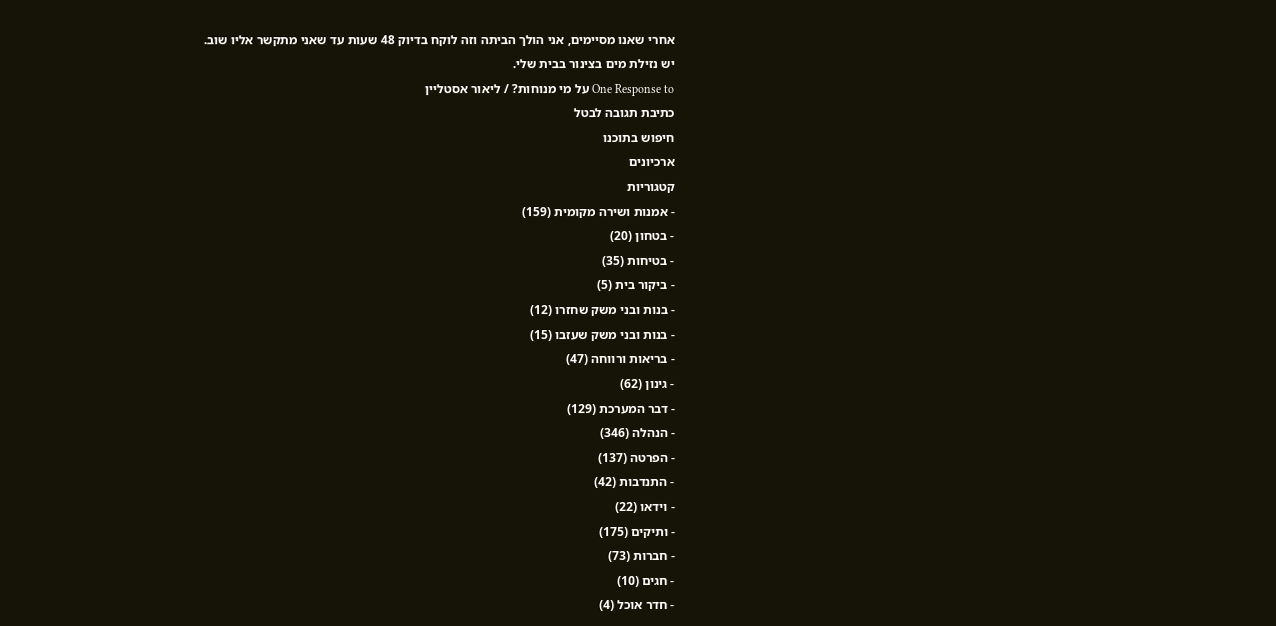אחרי שאנו מסיימים, אני הולך הביתה וזה לוקח בדיוק 48 שעות עד שאני מתקשר אליו שוב.
יש נזילת מים בצינור בבית שלי.
One Response to על מי מנוחות? / ליאור אסטליין
כתיבת תגובה לבטל
חיפוש בתוכנו
ארכיונים
קטגוריות
- אמנות ושירה מקומית (159)
- בטחון (20)
- בטיחות (35)
- ביקור בית (5)
- בנות ובני משק שחזרו (12)
- בנות ובני משק שעזבו (15)
- בריאות ורווחה (47)
- גינון (62)
- דבר המערכת (129)
- הנהלה (346)
- הפרטה (137)
- התנדבות (42)
- וידאו (22)
- ותיקים (175)
- חברות (73)
- חגים (10)
- חדר אוכל (4)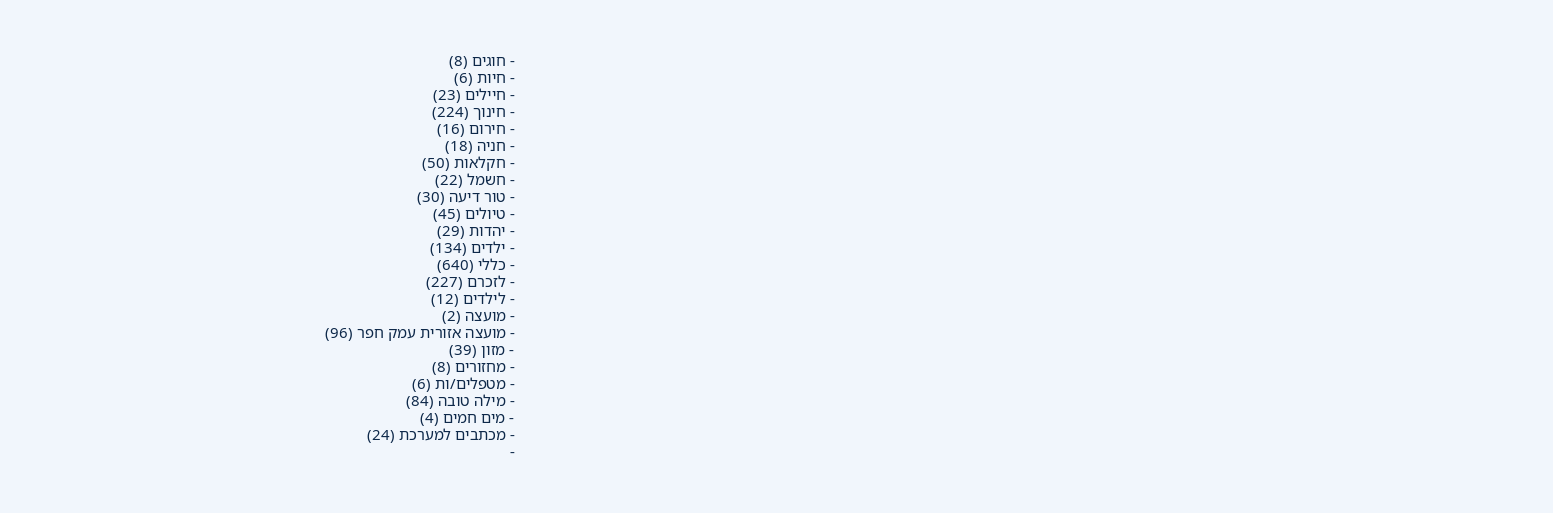- חוגים (8)
- חיות (6)
- חיילים (23)
- חינוך (224)
- חירום (16)
- חניה (18)
- חקלאות (50)
- חשמל (22)
- טור דיעה (30)
- טיולים (45)
- יהדות (29)
- ילדים (134)
- כללי (640)
- לזכרם (227)
- לילדים (12)
- מועצה (2)
- מועצה אזורית עמק חפר (96)
- מזון (39)
- מחזורים (8)
- מטפלים/ות (6)
- מילה טובה (84)
- מים חמים (4)
- מכתבים למערכת (24)
-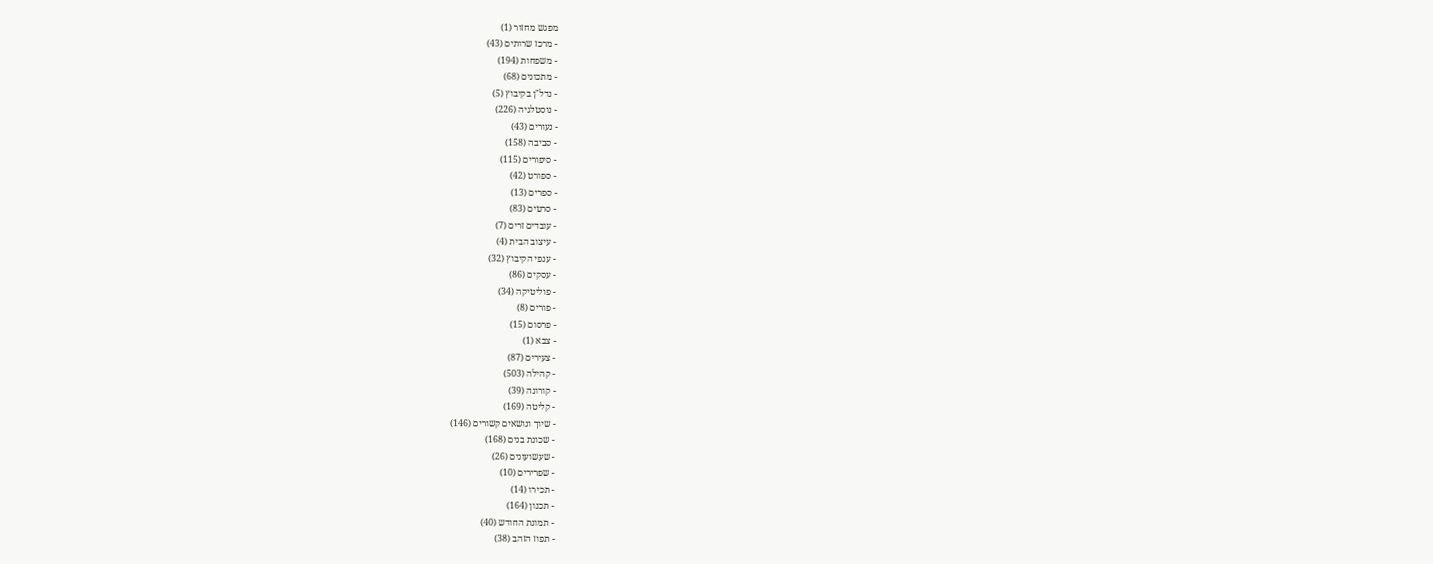מפגש מחזור (1)
- מרכז שרותים (43)
- משפחות (194)
- מתכונים (68)
- נדל"ן בקיבוץ (5)
- נוסטלגיה (226)
- נעורים (43)
- סביבה (158)
- סיפורים (115)
- ספורט (42)
- ספרים (13)
- סרטים (83)
- עובדים זרים (7)
- עיצוב הבית (4)
- ענפי הקיבוץ (32)
- עסקים (86)
- פוליטיקה (34)
- פורים (8)
- פרסום (15)
- צבא (1)
- צעירים (87)
- קהילה (503)
- קורונה (39)
- קליטה (169)
- שיוך ונושאים קשורים (146)
- שכונת בנים (168)
- שעשועונים (26)
- שפרירים (10)
- תכירו (14)
- תכנון (164)
- תמונת החודש (40)
- תפוז הזהב (38)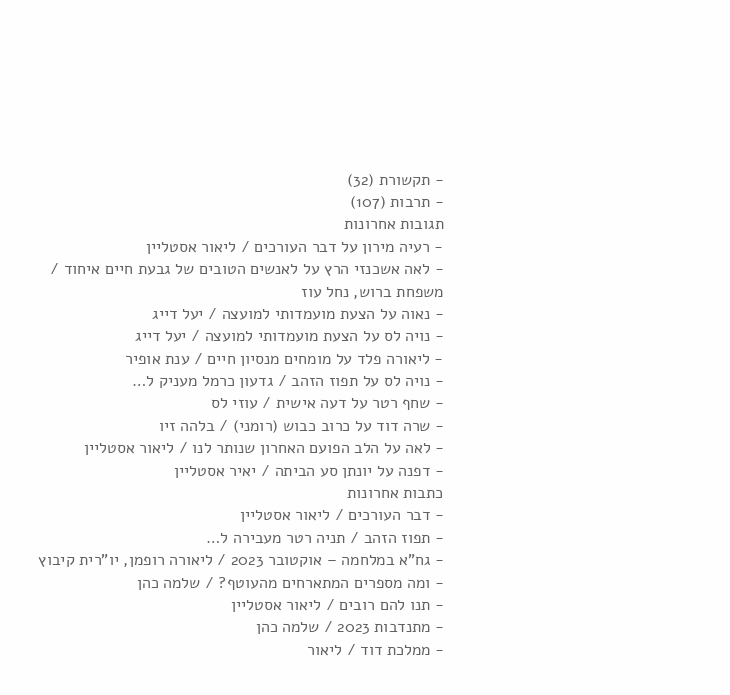- תקשורת (32)
- תרבות (107)
תגובות אחרונות
- רעיה מירון על דבר העורכים / ליאור אסטליין
- לאה אשכנזי הרץ על לאנשים הטובים של גבעת חיים איחוד / משפחת ברוש, נחל עוז
- נאוה על הצעת מועמדותי למועצה / יעל דייג
- נויה לס על הצעת מועמדותי למועצה / יעל דייג
- ליאורה פלד על מומחים מנסיון חיים / ענת אופיר
- נויה לס על תפוז הזהב / גדעון כרמל מעניק ל…
- שחף רטר על דעה אישית / עוזי לס
- שרה דוד על כרוב כבוש (רומני) / בלהה זיו
- לאה על הלב הפועם האחרון שנותר לנו / ליאור אסטליין
- דפנה על יונתן סע הביתה / יאיר אסטליין
כתבות אחרונות
- דבר העורכים / ליאור אסטליין
- תפוז הזהב / תניה רטר מעבירה ל…
- גח"א במלחמה – אוקטובר 2023 / ליאורה רופמן, יו"רית קיבוץ
- ומה מספרים המתארחים מהעוטף? / שלמה כהן
- תנו להם רובים / ליאור אסטליין
- מתנדבות 2023 / שלמה כהן
- ממלכת דוד / ליאור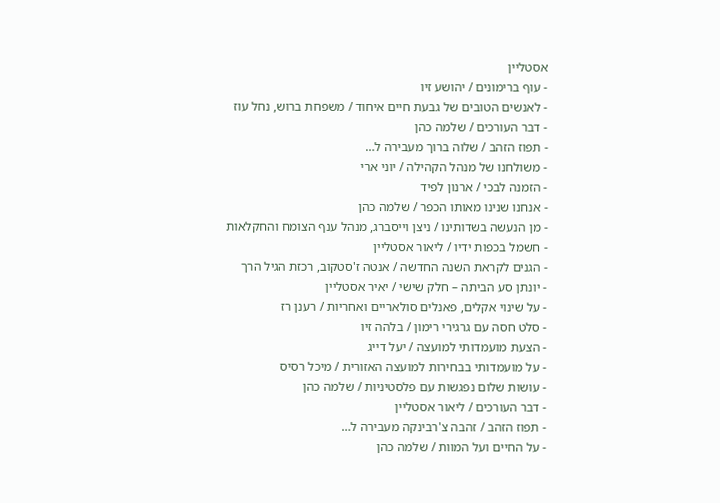אסטליין
- עוף ברימונים / יהושע זיו
- לאנשים הטובים של גבעת חיים איחוד / משפחת ברוש, נחל עוז
- דבר העורכים / שלמה כהן
- תפוז הזהב / שלוה ברוך מעבירה ל…
- משולחנו של מנהל הקהילה / יוני ארי
- הזמנה לבכי / ארנון לפיד
- אנחנו שנינו מאותו הכפר / שלמה כהן
- מן הנעשה בשדותינו / ניצן וייסברג, מנהל ענף הצומח והחקלאות
- חשמל בכפות ידיו / ליאור אסטליין
- הגנים לקראת השנה החדשה / אנטה ז'סטקוב, רכזת הגיל הרך
- יונתן סע הביתה – חלק שישי / יאיר אסטליין
- על שינוי אקלים, פאנלים סולאריים ואחריות / רענן רז
- סלט חסה עם גרגירי רימון / בלהה זיו
- הצעת מועמדותי למועצה / יעל דייג
- על מועמדותי בבחירות למועצה האזורית / מיכל רסיס
- עושות שלום נפגשות עם פלסטיניות / שלמה כהן
- דבר העורכים / ליאור אסטליין
- תפוז הזהב / זהבה צ'רבינקה מעבירה ל…
- על החיים ועל המוות / שלמה כהן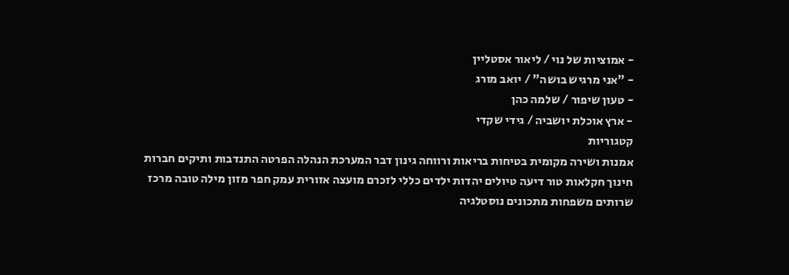- אמוציות של נוי / ליאור אסטליין
- "אני מרגיש בושה" / יואב מורג
- טעון שיפור / שלמה כהן
- ארץ אוכלת יושביה / גידי שקדי
קטגוריות
אמנות ושירה מקומית בטיחות בריאות ורווחה גינון דבר המערכת הנהלה הפרטה התנדבות ותיקים חברות חינוך חקלאות טור דיעה טיולים יהדות ילדים כללי לזכרם מועצה אזורית עמק חפר מזון מילה טובה מרכז שרותים משפחות מתכונים נוסטלגיה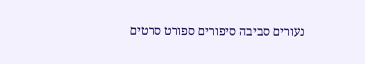נעורים סביבה סיפורים ספורט סרטים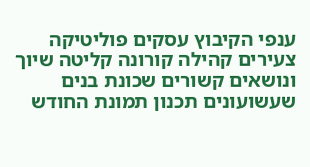ענפי הקיבוץ עסקים פוליטיקה צעירים קהילה קורונה קליטה שיוך ונושאים קשורים שכונת בנים שעשועונים תכנון תמונת החודש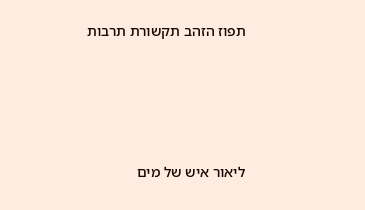תפוז הזהב תקשורת תרבות






ליאור איש של מים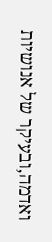ואדמה,ובעיקר של אנושיות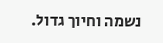נשמה וחיוך גדול.